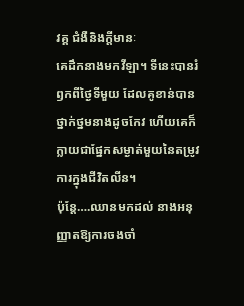វគ្គ ជំងឺនិងក្តីមានៈ
គេដឹកនាងមកវីឡា។ ទីនេះបានរំឭកពីថ្ងៃទីមួយ ដែលគូខាន់បានថ្នាក់ថ្នមនាងដូចកែវ ហើយគេក៏ក្លាយជាផ្នែកសម្ងាត់មួយនៃតម្រូវការក្នុងជីវិតលីន។
ប៉ុន្តែ….ឈានមកដល់ នាងអនុញ្ញាតឱ្យការចងចាំ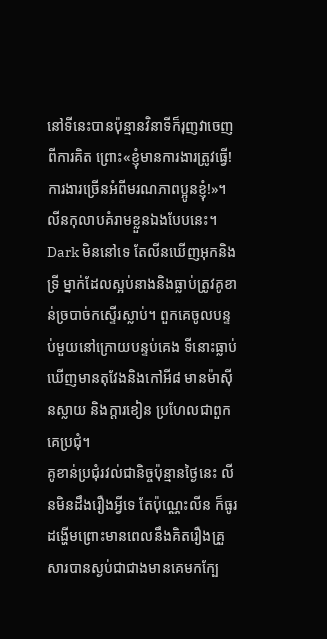នៅទីនេះបានប៉ុន្មានវិនាទីក៏រុញវាចេញពីការគិត ព្រោះ«ខ្ញុំមានការងារត្រូវធ្វើ! ការងារច្រើនអំពីមរណភាពប្អូនខ្ញុំ!»។ លីនកុលាបគំរាមខ្លួនឯងបែបនេះ។
Dark មិននៅទេ តែលីនឃើញអុកនិងទ្រី ម្នាក់ដែលស្អប់នាងនិងធ្លាប់ត្រូវគូខាន់ច្របាច់កស្ទើរស្លាប់។ ពួកគេចូលបន្ទប់មួយនៅក្រោយបន្ទប់គេង ទីនោះធ្លាប់ឃើញមានតុវែងនិងកៅអី៨ មានម៉ាស៊ីនស្លាយ និងក្តារខៀន ប្រហែលជាពួកគេប្រជុំ។
គូខាន់ប្រជុំរវល់ជានិច្ចប៉ុន្មានថ្ងៃនេះ លីនមិនដឹងរឿងអ្វីទេ តែប៉ុណ្ណេះលីន ក៏ធូរដង្ហើមព្រោះមានពេលនឹងគិតរឿងគ្រួសារបានស្ងប់ជាជាងមានគេមកក្បែ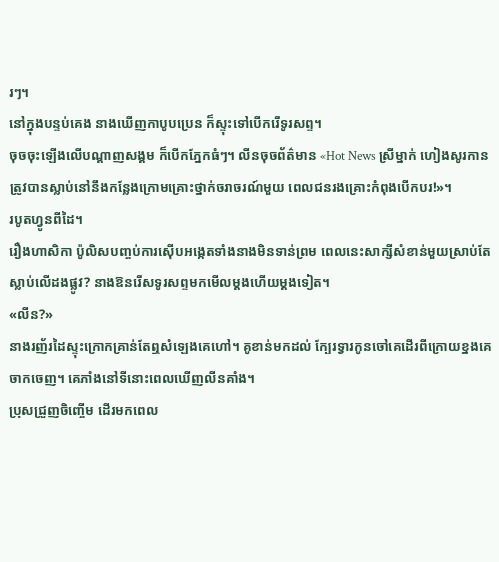រៗ។
នៅក្នុងបន្ទប់គេង នាងឃើញកាបូបប្រេន ក៏ស្ទុះទៅបើករើទូរសព្ទ។
ចុចចុះឡើងលើបណ្តាញសង្គម ក៏បើកភ្នែកធំៗ។ លីនចុចព័ត៌មាន «Hot News ស្រីម្នាក់ ហៀងសូរកានត្រូវបានស្លាប់នៅនឹងកន្លែងក្រោមគ្រោះថ្នាក់ចរាចរណ៍មួយ ពេលជនរងគ្រោះកំពុងបើកបរ!»។
របូតហ្វូនពីដៃ។
រឿងហាសិកា ប៉ូលិសបញ្ចប់ការស៊ើបអង្កេតទាំងនាងមិនទាន់ព្រម ពេលនេះសាក្សីសំខាន់មួយស្រាប់តែស្លាប់លើដងផ្លូវ? នាងឱនរើសទូរសព្ទមកមើលម្តងហើយម្តងទៀត។
«លីន?»
នាងរញ័រដៃស្ទុះក្រោកគ្រាន់តែឮសំឡេងគេហៅ។ គូខាន់មកដល់ ក្បែរទ្វារកូនចៅគេដើរពីក្រោយខ្នងគេចាកចេញ។ គេភាំងនៅទីនោះពេលឃើញលីនគាំង។
ប្រុសជ្រួញចិញ្ចើម ដើរមកពេល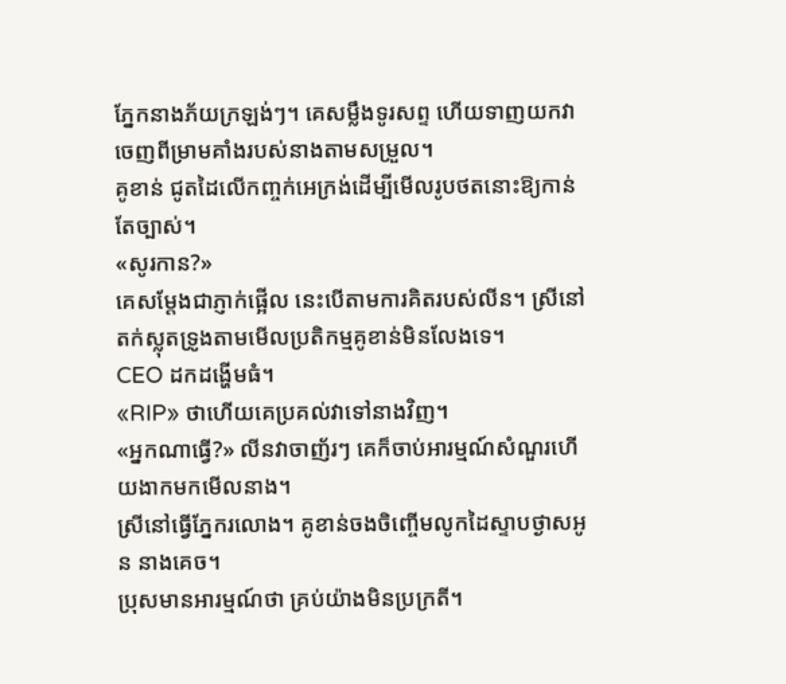ភ្នែកនាងភ័យក្រឡង់ៗ។ គេសម្លឹងទូរសព្ទ ហើយទាញយកវាចេញពីម្រាមគាំងរបស់នាងតាមសម្រួល។
គូខាន់ ជូតដៃលើកញ្ចក់អេក្រង់ដើម្បីមើលរូបថតនោះឱ្យកាន់តែច្បាស់។
«សូរកាន?»
គេសម្តែងជាភ្ញាក់ផ្អើល នេះបើតាមការគិតរបស់លីន។ ស្រីនៅតក់ស្លុតទ្រូងតាមមើលប្រតិកម្មគូខាន់មិនលែងទេ។
CEO ដកដង្ហើមធំ។
«RIP» ថាហើយគេប្រគល់វាទៅនាងវិញ។
«អ្នកណាធ្វើ?» លីនវាចាញ័រៗ គេក៏ចាប់អារម្មណ៍សំណួរហើយងាកមកមើលនាង។
ស្រីនៅធ្វើភ្នែករលោង។ គូខាន់ចងចិញ្ចើមលូកដៃស្ទាបថ្ងាសអូន នាងគេច។
ប្រុសមានអារម្មណ៍ថា គ្រប់យ៉ាងមិនប្រក្រតី។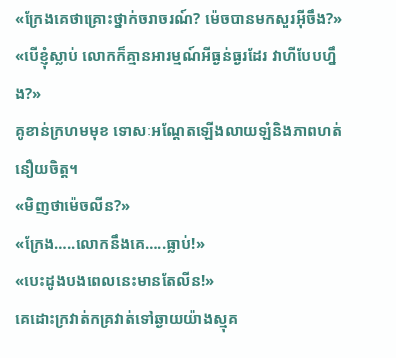«ក្រែងគេថាគ្រោះថ្នាក់ចរាចរណ៍? ម៉េចបានមកសួរអ៊ីចឹង?»
«បើខ្ញុំស្លាប់ លោកក៏គ្មានអារម្មណ៍អីធ្ងន់ធ្ងរដែរ វាហីបែបហ្នឹង?»
គូខាន់ក្រហមមុខ ទោសៈអណ្តែតឡើងលាយឡំនិងភាពហត់នឿយចិត្ត។
«មិញថាម៉េចលីន?»
«ក្រែង…..លោកនឹងគេ…..ធ្លាប់!»
«បេះដូងបងពេលនេះមានតែលីន!»
គេដោះក្រវាត់កគ្រវាត់ទៅឆ្ងាយយ៉ាងស្មុគ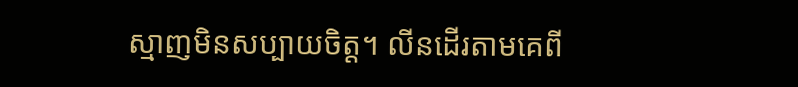ស្មាញមិនសប្បាយចិត្ត។ លីនដើរតាមគេពី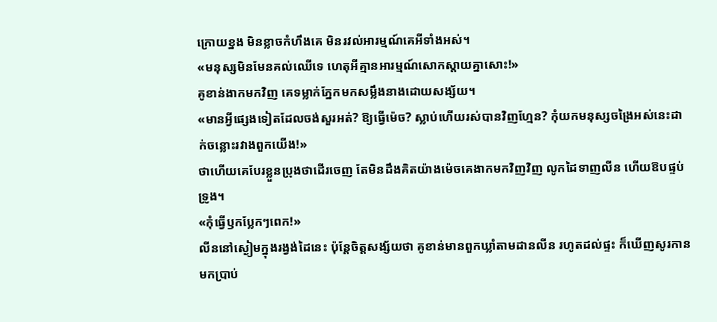ក្រោយខ្នង មិនខ្លាចកំហឹងគេ មិនរវល់អារម្មណ៍គេអីទាំងអស់។
«មនុស្សមិនមែនគល់ឈើទេ ហេតុអីគ្មានអារម្មណ៍សោកស្តាយគ្នាសោះ!»
គូខាន់ងាកមកវិញ គេទម្លាក់ភ្នែកមកសម្លឹងនាងដោយសង្ស័យ។
«មានអ្វីផ្សេងទៀតដែលចង់សួរអត់? ឱ្យធ្វើម៉េច? ស្លាប់ហើយរស់បានវិញហ្មែន? កុំយកមនុស្សចង្រៃអស់នេះដាក់ចន្លោះរវាងពួកយើង!»
ថាហើយគេបែរខ្លួនប្រុងថាដើរចេញ តែមិនដឹងគិតយ៉ាងម៉េចគេងាកមកវិញវិញ លូកដៃទាញលីន ហើយឱបផ្ទប់ទ្រូង។
«កុំធ្វើឫកប្លែកៗពេក!»
លីននៅស្ងៀមក្នុងរង្វង់ដៃនេះ ប៉ុន្តែចិត្តសង្ស័យថា គូខាន់មានពួកឃ្លាំតាមដានលីន រហូតដល់ផ្ទះ ក៏ឃើញសូរកានមកប្រាប់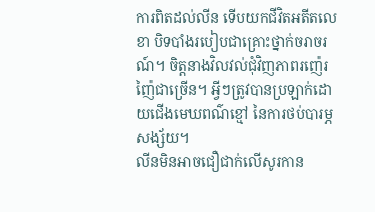ការពិតដល់លីន ទើបយកជីវិតអតីតលេខា បិទបាំងរបៀបជាគ្រោះថ្នាក់ចរាចរណ៍។ ចិត្តនាងវិលវល់ជុំវិញភាពរញ៉េរញ៉ៃជាច្រើន។ អ្វីៗត្រូវបានប្រឡាក់ដោយជើងមេឃពណ៌ខ្មៅ នៃការថប់បារម្ភសង្ស័យ។
លីនមិនអាចជឿជាក់លើសូរកាន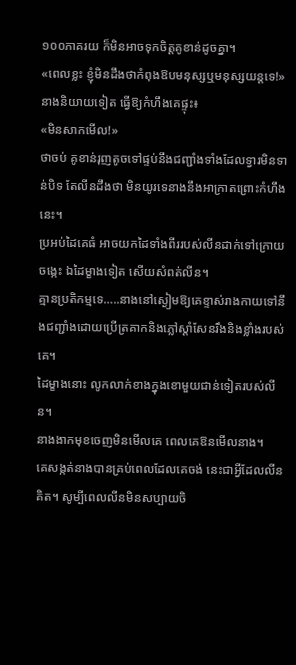១០០ភាគរយ ក៏មិនអាចទុកចិត្តគូខាន់ដូចគ្នា។
«ពេលខ្លះ ខ្ញុំមិនដឹងថាកំពុងឱបមនុស្សឬមនុស្សយន្តទេ!»
នាងនិយាយទៀត ធ្វើឱ្យកំហឹងគេផ្ទុះ៖
«មិនសាកមើល!»
ថាចប់ គូខាន់រុញតូចទៅផ្ទប់នឹងជញ្ជាំងទាំងដែលទ្វារមិនទាន់បិទ តែលីនដឹងថា មិនយូរទេនាងនឹងអាក្រាតព្រោះកំហឹងនេះ។
ប្រអប់ដៃគេធំ អាចយកដៃទាំងពីររបស់លីនដាក់ទៅក្រោយចង្កេះ ឯដៃម្ខាងទៀត សើយសំពត់លីន។
គ្មានប្រតិកម្មទេ…..នាងនៅស្ងៀមឱ្យគេខ្ទាស់រាងកាយទៅនឹងជញ្ជាំងដោយប្រើត្រគាកនិងភ្លៅស្តាំសែនរឹងនិងខ្លាំងរបស់គេ។
ដៃម្ខាងនោះ លូកលាក់ខាងក្នុងខោមួយជាន់ទៀតរបស់លីន។
នាងងាកមុខចេញមិនមើលគេ ពេលគេឱនមើលនាង។
គេសង្កត់នាងបានគ្រប់ពេលដែលគេចង់ នេះជាអ្វីដែលលីនគិត។ សូម្បីពេលលីនមិនសប្បាយចិ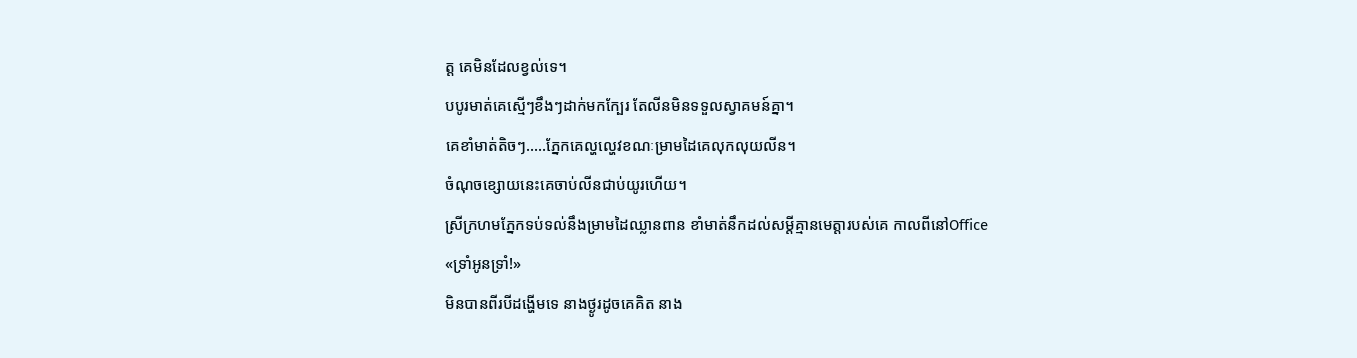ត្ត គេមិនដែលខ្វល់ទេ។
បបូរមាត់គេស្មើៗខឹងៗដាក់មកក្បែរ តែលីនមិនទទួលស្វាគមន៍គ្នា។
គេខាំមាត់តិចៗ…..ភ្នែកគេល្ហល្ហេវខណៈម្រាមដៃគេលុកលុយលីន។
ចំណុចខ្សោយនេះគេចាប់លីនជាប់យូរហើយ។
ស្រីក្រហមភ្នែកទប់ទល់នឹងម្រាមដៃឈ្លានពាន ខាំមាត់នឹកដល់សម្តីគ្មានមេត្តារបស់គេ កាលពីនៅOffice
«ទ្រាំអូនទ្រាំ!»
មិនបានពីរបីដង្ហើមទេ នាងថ្ងូរដូចគេគិត នាង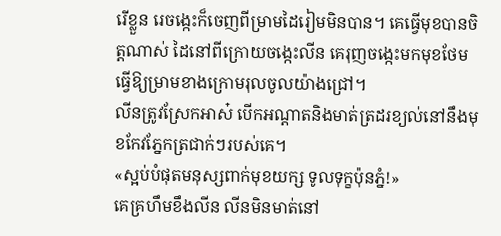រើខ្លួន រេចង្កេះក៏ចេញពីម្រាមដៃរៀមមិនបាន។ គេធ្វើមុខបានចិត្តណាស់ ដៃនៅពីក្រោយចង្កេះលីន គេរុញចង្កេះមកមុខថែមធ្វើឱ្យម្រាមខាងក្រោមរុលចូលយ៉ាងជ្រៅ។
លីនត្រូវស្រែកអាស៎ បើកអណ្តាតនិងមាត់ត្រដរខ្យល់នៅនឹងមុខកែវភ្នែកត្រជាក់ៗរបស់គេ។
«ស្អប់បំផុតមនុស្សពាក់មុខយក្ស ទូលទុក្ខប៉ុនភ្នំ!»
គេគ្រហឹមខឹងលីន លីនមិនមាត់នៅ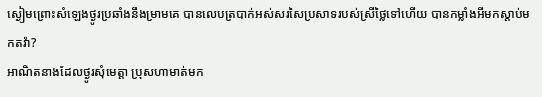ស្ងៀមព្រោះសំឡេងថ្ងូរប្រឆាំងនឹងម្រាមគេ បានលេបត្របាក់អស់សរសៃប្រសាទរបស់ស្រីថ្លៃទៅហើយ បានកម្លាំងអីមកស្តាប់មកតវ៉ា?
អាណិតនាងដែលថ្ងូរសុំមេត្តា ប្រុសហាមាត់មក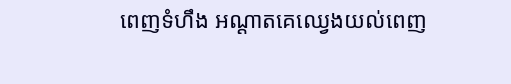ពេញទំហឹង អណ្ដាតគេឈ្វេងយល់ពេញ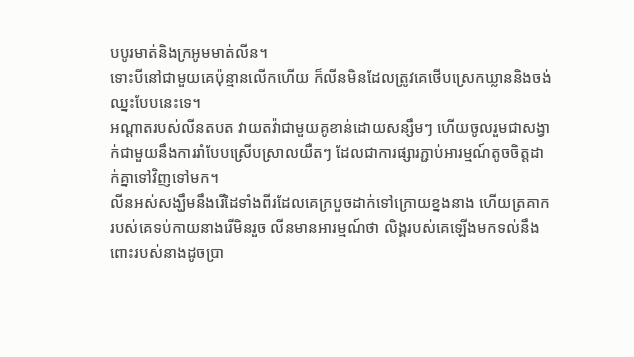បបូរមាត់និងក្រអូមមាត់លីន។
ទោះបីនៅជាមួយគេប៉ុន្មានលើកហើយ ក៏លីនមិនដែលត្រូវគេថើបស្រេកឃ្លាននិងចង់ឈ្នះបែបនេះទេ។
អណ្ដាតរបស់លីនតបត វាយតវ៉ាជាមួយគូខាន់ដោយសន្សឹមៗ ហើយចូលរួមជាសង្វាក់ជាមួយនឹងការរាំបែបស្រើបស្រាលយឺតៗ ដែលជាការផ្សារភ្ជាប់អារម្មណ៍តូចចិត្តដាក់គ្នាទៅវិញទៅមក។
លីនអស់សង្ឃឹមនឹងរើដៃទាំងពីរដែលគេក្របួចដាក់ទៅក្រោយខ្នងនាង ហើយត្រគាករបស់គេទប់កាយនាងរើមិនរួច លីនមានអារម្មណ៍ថា លិង្គរបស់គេឡើងមកទល់នឹងពោះរបស់នាងដូចប្រា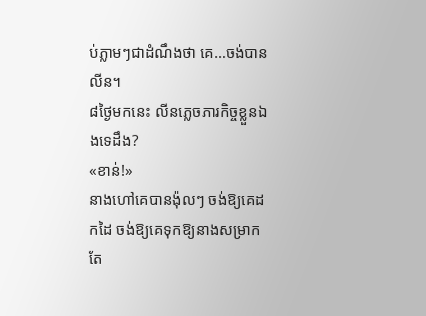ប់ភ្លាមៗជាដំណឹងថា គេ…ចង់បានលីន។
៨ថ្ងៃមកនេះ លីនភ្លេចភារកិច្ចខ្លួនឯងទេដឹង?
«ខាន់!»
នាងហៅគេបានង៉ុលៗ ចង់ឱ្យគេដកដៃ ចង់ឱ្យគេទុកឱ្យនាងសម្រាកតែ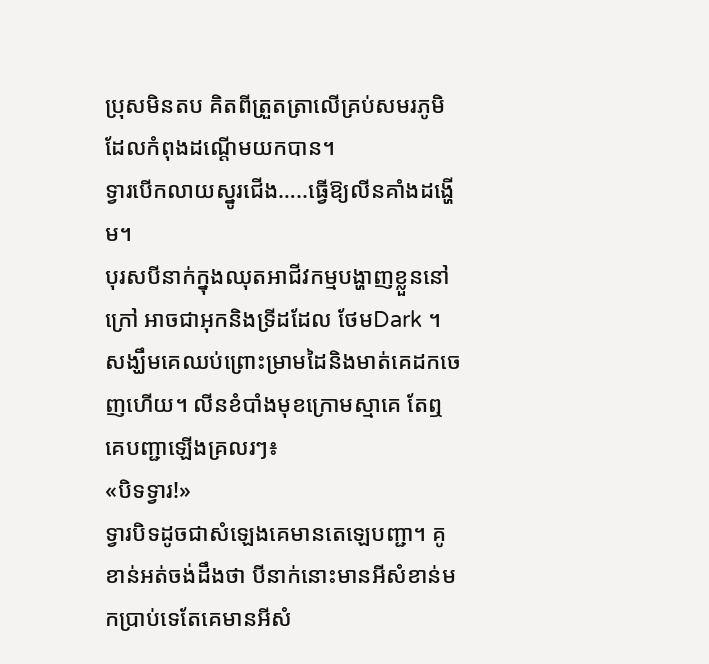ប្រុសមិនតប គិតពីត្រួតត្រាលើគ្រប់សមរភូមិដែលកំពុងដណ្តើមយកបាន។
ទ្វារបើកលាយស្នូរជើង…..ធ្វើឱ្យលីនគាំងដង្ហើម។
បុរសបីនាក់ក្នុងឈុតអាជីវកម្មបង្ហាញខ្លួននៅក្រៅ អាចជាអុកនិងទ្រីដដែល ថែមDark ។ សង្ឃឹមគេឈប់ព្រោះម្រាមដៃនិងមាត់គេដកចេញហើយ។ លីនខំបាំងមុខក្រោមស្មាគេ តែឮគេបញ្ជាឡើងគ្រលរៗ៖
«បិទទ្វារ!»
ទ្វារបិទដូចជាសំឡេងគេមានតេឡេបញ្ជា។ គូខាន់អត់ចង់ដឹងថា បីនាក់នោះមានអីសំខាន់មកប្រាប់ទេតែគេមានអីសំ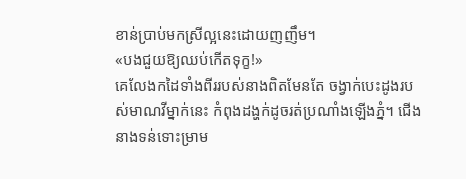ខាន់ប្រាប់មកស្រីល្អនេះដោយញញឹម។
«បងជួយឱ្យឈប់កើតទុក្ខ!»
គេលែងកដៃទាំងពីររបស់នាងពិតមែនតែ ចង្វាក់បេះដូងរបស់មាណវីម្នាក់នេះ កំពុងដង្ហក់ដូចរត់ប្រណាំងឡើងភ្នំ។ ជើងនាងទន់ទោះម្រាម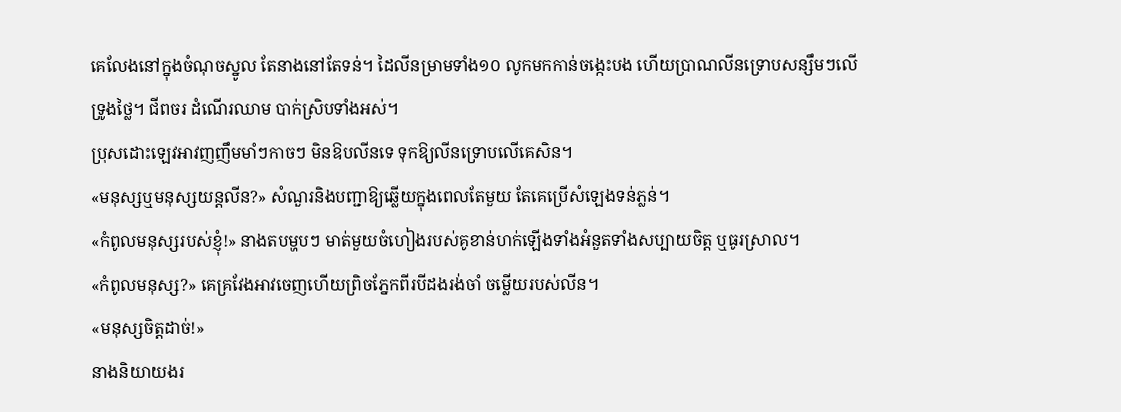គេលែងនៅក្នុងចំណុចស្នូល តែនាងនៅតែទន់។ ដៃលីនម្រាមទាំង១០ លូកមកកាន់ចង្កេះបង ហើយប្រាណលីនទ្រោបសន្សឹមៗលើទ្រូងថ្លៃ។ ជីពចរ ដំណើរឈាម បាក់ស្រិបទាំងអស់។
ប្រុសដោះឡេវអាវញញឹមមាំៗកាចៗ មិនឱបលីនទេ ទុកឱ្យលីនទ្រោបលើគេសិន។
«មនុស្សឬមនុស្សយន្តលីន?» សំណួរនិងបញ្ជាឱ្យឆ្លើយក្នុងពេលតែមួយ តែគេប្រើសំឡេងទន់ភ្លន់។
«កំពូលមនុស្សរបស់ខ្ញុំ!» នាងតបម្ហបៗ មាត់មួយចំហៀងរបស់គូខាន់ហក់ឡើងទាំងអំនួតទាំងសប្បាយចិត្ត ឬធូរស្រាល។
«កំពូលមនុស្ស?» គេគ្រវែងអាវចេញហើយព្រិចភ្នែកពីរបីដងរង់ចាំ ចម្លើយរបស់លីន។
«មនុស្សចិត្តដាច់!»
នាងនិយាយងរ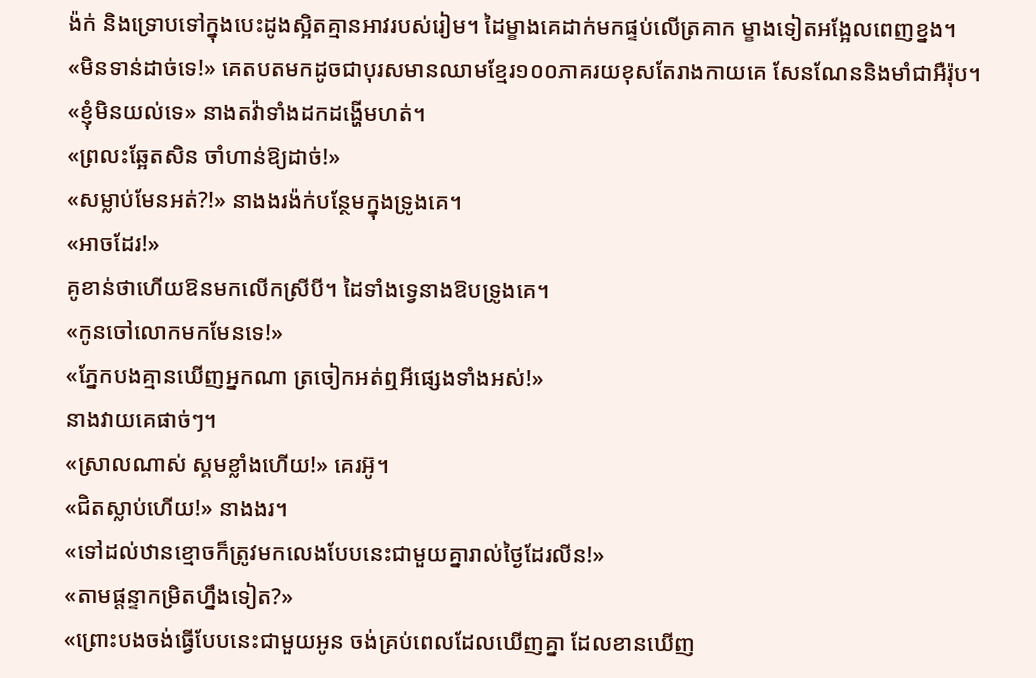ង៉ក់ និងទ្រោបទៅក្នុងបេះដូងស្អិតគ្មានអាវរបស់រៀម។ ដៃម្ខាងគេដាក់មកផ្ទប់លើត្រគាក ម្ខាងទៀតអង្អែលពេញខ្នង។
«មិនទាន់ដាច់ទេ!» គេតបតមកដូចជាបុរសមានឈាមខ្មែរ១០០ភាគរយខុសតែរាងកាយគេ សែនណែននិងមាំជាអឺរ៉ុប។
«ខ្ញុំមិនយល់ទេ» នាងតវ៉ាទាំងដកដង្ហើមហត់។
«ព្រលះឆ្អែតសិន ចាំហាន់ឱ្យដាច់!»
«សម្លាប់មែនអត់?!» នាងងរង៉ក់បន្ថែមក្នុងទ្រូងគេ។
«អាចដែរ!»
គូខាន់ថាហើយឱនមកលើកស្រីបី។ ដៃទាំងទ្វេនាងឱបទ្រូងគេ។
«កូនចៅលោកមកមែនទេ!»
«ភ្នែកបងគ្មានឃើញអ្នកណា ត្រចៀកអត់ឮអីផ្សេងទាំងអស់!»
នាងវាយគេផាច់ៗ។
«ស្រាលណាស់ ស្គមខ្លាំងហើយ!» គេរអ៊ូ។
«ជិតស្លាប់ហើយ!» នាងងរ។
«ទៅដល់ឋានខ្មោចក៏ត្រូវមកលេងបែបនេះជាមួយគ្នារាល់ថ្ងៃដែរលីន!»
«តាមផ្តន្ទាកម្រិតហ្នឹងទៀត?»
«ព្រោះបងចង់ធ្វើបែបនេះជាមួយអូន ចង់គ្រប់ពេលដែលឃើញគ្នា ដែលខានឃើញ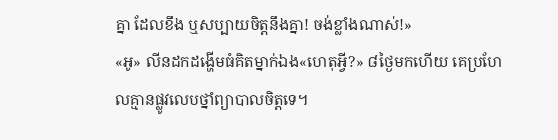គ្នា ដែលខឹង ឬសប្បាយចិត្តនឹងគ្នា! ចង់ខ្លាំងណាស់!»
«អូ» លីនដកដង្ហើមធំគិតម្នាក់ឯង«ហេតុអ្វី?» ៨ថ្ងៃមកហើយ គេប្រហែលគ្មានផ្លូវលេបថ្នាំព្យាបាលចិត្តទេ។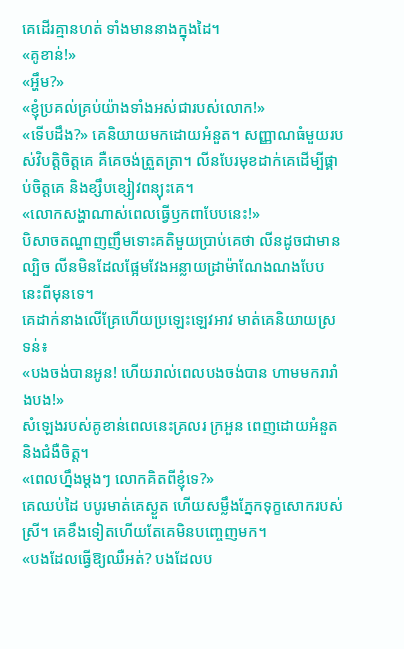គេដើរគ្មានហត់ ទាំងមាននាងក្នុងដៃ។
«គូខាន់!»
«អ្ហឹម?»
«ខ្ញុំប្រគល់គ្រប់យ៉ាងទាំងអស់ជារបស់លោក!»
«ទើបដឹង?» គេនិយាយមកដោយអំនួត។ សញ្ញាណធំមួយរបស់វិបត្តិចិត្តគេ គឺគេចង់ត្រួតត្រា។ លីនបែរមុខដាក់គេដើម្បីផ្គាប់ចិត្តគេ និងខ្សឹបខ្សៀវពន្យុះគេ។
«លោកសង្ហាណាស់ពេលធ្វើឫកពាបែបនេះ!»
បិសាចតណ្ហាញញឹមទោះគតិមួយប្រាប់គេថា លីនដូចជាមានល្បិច លីនមិនដែលផ្អែមវែងអន្លាយដ្រាម៉ាណែងណងបែបនេះពីមុនទេ។
គេដាក់នាងលើគ្រែហើយប្រឡេះឡេវអាវ មាត់គេនិយាយស្រទន់៖
«បងចង់បានអូន! ហើយរាល់ពេលបងចង់បាន ហាមមករារាំងបង!»
សំឡេងរបស់គូខាន់ពេលនេះគ្រលរ ក្រអួន ពេញដោយអំនួតនិងជំងឺចិត្ត។
«ពេលហ្នឹងម្តងៗ លោកគិតពីខ្ញុំទេ?»
គេឈប់ដៃ បបូរមាត់គេស្ងួត ហើយសម្លឹងភ្នែកទុក្ខសោករបស់ស្រី។ គេខឹងទៀតហើយតែគេមិនបញ្ចេញមក។
«បងដែលធ្វើឱ្យឈឺអត់? បងដែលប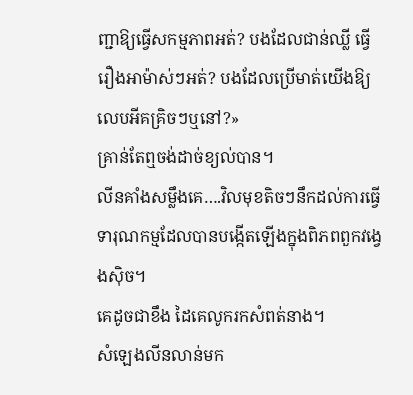ញ្ជាឱ្យធ្វើសកម្មភាពអត់? បងដែលជាន់ឈ្លី ធ្វើរឿងអាម៉ាស់ៗអត់? បងដែលប្រើមាត់យើងឱ្យលេបអីគគ្រិចៗឬនៅ?»
គ្រាន់តែឮចង់ដាច់ខ្យល់បាន។
លីនគាំងសម្លឹងគេ….វិលមុខតិចៗនឹកដល់ការធ្វើទារុណកម្មដែលបានបង្កើតឡើងក្នុងពិភពពួកវង្វេងស៊ិច។
គេដូចជាខឹង ដៃគេលូករកសំពត់នាង។
សំឡេងលីនលាន់មក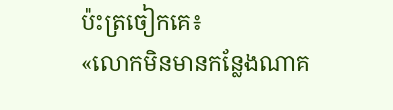ប៉ះត្រចៀកគេ៖
«លោកមិនមានកន្លែងណាគ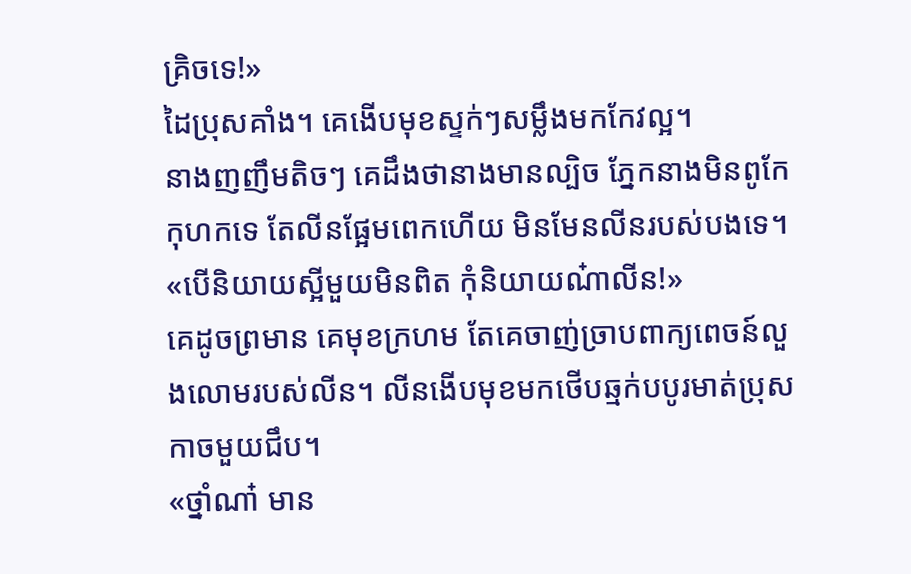គ្រិចទេ!»
ដៃប្រុសគាំង។ គេងើបមុខស្ទក់ៗសម្លឹងមកកែវល្អ។
នាងញញឹមតិចៗ គេដឹងថានាងមានល្បិច ភ្នែកនាងមិនពូកែកុហកទេ តែលីនផ្អែមពេកហើយ មិនមែនលីនរបស់បងទេ។
«បើនិយាយស្អីមួយមិនពិត កុំនិយាយណ៎ាលីន!»
គេដូចព្រមាន គេមុខក្រហម តែគេចាញ់ច្រាបពាក្យពេចន៍លួងលោមរបស់លីន។ លីនងើបមុខមកថើបឆ្មក់បបូរមាត់ប្រុសកាចមួយជឹប។
«ថ្នាំណា៎ មាន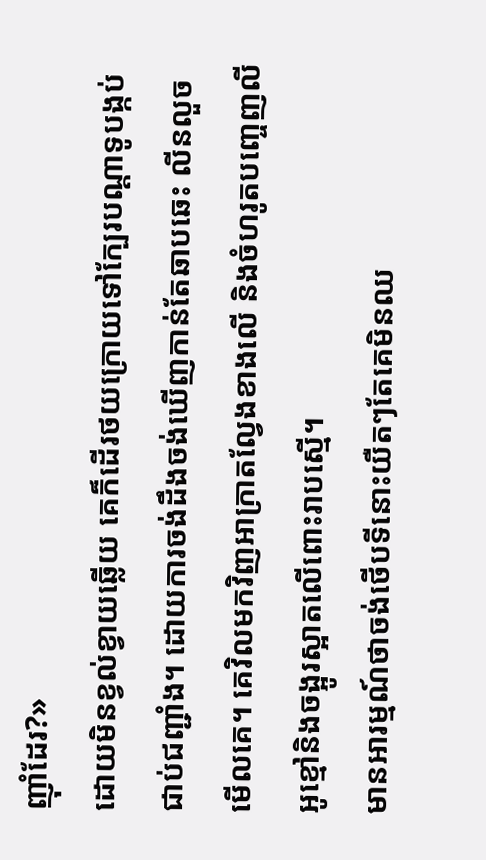ញ៉ាំដែរ?»
ដោយមិនខ្វល់ខ្វាយឆ្លើយ គេក៏ដើរថយក្រោយទៅក្បែរបណ្តាទូបង្កប់ជាប់ជញ្ជាំង។ ដោយការចង់ដឹងចង់ឃើញកាន់តែឆាបឆេះ លីនលួចមើលគេ។ គេវិលមកវិញអាក្រាតល្វែងខាងលើ និងចំហរូតបញ្ចេញលីអូខ្មៅនិងចង្អូរស្អាតលើពោះរាបស្មើ។
មានអារម្មណ៍ថាចង់ថើបទីនោះយឺតៗតែគេមិនឈ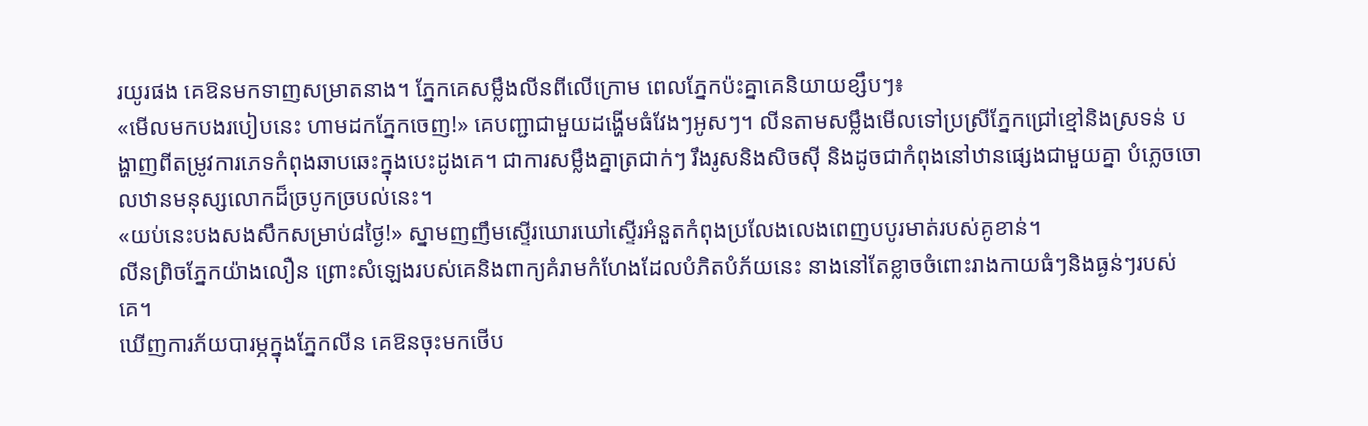រយូរផង គេឱនមកទាញសម្រាតនាង។ ភ្នែកគេសម្លឹងលីនពីលើក្រោម ពេលភ្នែកប៉ះគ្នាគេនិយាយខ្សឹបៗ៖
«មើលមកបងរបៀបនេះ ហាមដកភ្នែកចេញ!» គេបញ្ជាជាមួយដង្ហើមធំវែងៗអូសៗ។ លីនតាមសម្លឹងមើលទៅប្រស្រីភ្នែកជ្រៅខ្មៅនិងស្រទន់ បង្ហាញពីតម្រូវការភេទកំពុងឆាបឆេះក្នុងបេះដូងគេ។ ជាការសម្លឹងគ្នាត្រជាក់ៗ រឹងរូសនិងសិចស៊ី និងដូចជាកំពុងនៅឋានផ្សេងជាមួយគ្នា បំភ្លេចចោលឋានមនុស្សលោកដ៏ច្របូកច្របល់នេះ។
«យប់នេះបងសងសឹកសម្រាប់៨ថ្ងៃ!» ស្នាមញញឹមស្ទើរឃោរឃៅស្ទើរអំនួតកំពុងប្រលែងលេងពេញបបូរមាត់របស់គូខាន់។
លីនព្រិចភ្នែកយ៉ាងលឿន ព្រោះសំឡេងរបស់គេនិងពាក្យគំរាមកំហែងដែលបំភិតបំភ័យនេះ នាងនៅតែខ្លាចចំពោះរាងកាយធំៗនិងធ្ងន់ៗរបស់គេ។
ឃើញការភ័យបារម្ភក្នុងភ្នែកលីន គេឱនចុះមកថើប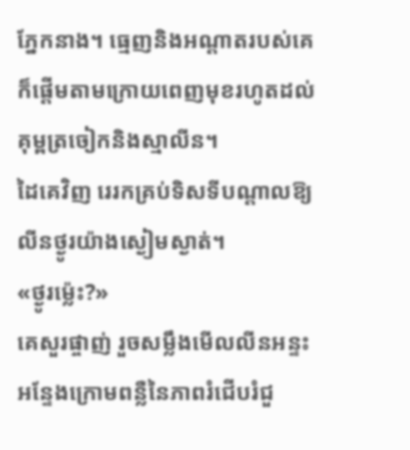ភ្នែកនាង។ ធ្មេញនិងអណ្តាតរបស់គេក៏ផ្តើមតាមក្រោយពេញមុខរហូតដល់គុម្ពត្រចៀកនិងស្មាលីន។
ដៃគេវិញ រេរកគ្រប់ទិសទីបណ្តាលឱ្យលីនថ្ងូរយ៉ាងស្ងៀមស្ងាត់។
«ថ្ងូរម៉្លេះ?»
គេសួរផ្ចាញ់ រួចសម្លឹងមើលលីនអន្ទះអន្ទែងក្រោមពន្លឺនៃភាពរំជើបរំជួ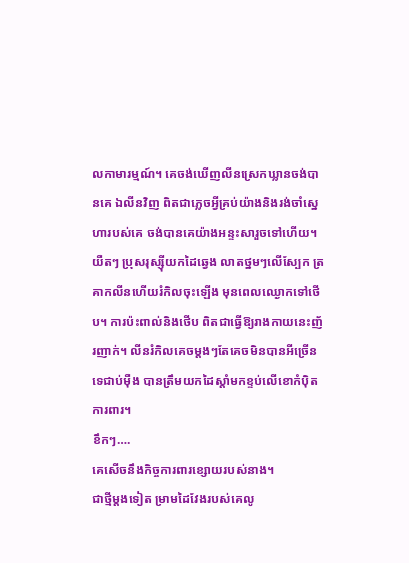លកាមារម្មណ៍។ គេចង់ឃើញលីនស្រេកឃ្លានចង់បានគេ ឯលីនវិញ ពិតជាភ្លេចអ្វីគ្រប់យ៉ាងនិងរង់ចាំស្នេហារបស់គេ ចង់បានគេយ៉ាងអន្ទះសារួចទៅហើយ។
យឺតៗ ប្រុសរុស្ស៊ីយកដៃឆ្វេង លាតថ្នមៗលើស្បែក ត្រគាកលីនហើយរំកិលចុះឡើង មុនពេលឈ្ងោកទៅថើប។ ការប៉ះពាល់និងថើប ពិតជាធ្វើឱ្យរាងកាយនេះញ័រញាក់។ លីនរំកិលគេចម្តងៗតែគេចមិនបានអីច្រើនទេជាប់ម៉ឺង បានត្រឹមយកដៃស្តាំមកខ្ទប់លើខោកំប៉ិតការពារ។
ខឹកៗ….
គេសើចនឹងកិច្ចការពារខ្សោយរបស់នាង។
ជាថ្មីម្តងទៀត ម្រាមដៃវែងរបស់គេលូ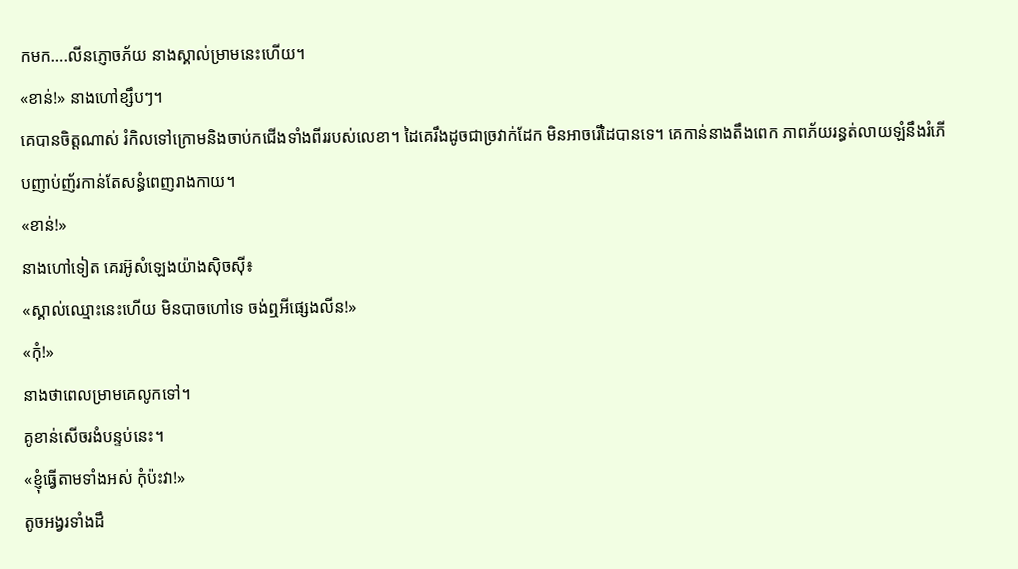កមក….លីនភ្ញោចភ័យ នាងស្គាល់ម្រាមនេះហើយ។
«ខាន់!» នាងហៅខ្សឹបៗ។
គេបានចិត្តណាស់ រំកិលទៅក្រោមនិងចាប់កជើងទាំងពីររបស់លេខា។ ដៃគេរឹងដូចជាច្រវាក់ដែក មិនអាចរើដៃបានទេ។ គេកាន់នាងតឹងពេក ភាពភ័យរន្ធត់លាយឡំនឹងរំភើបញាប់ញ័រកាន់តែសន្ធំពេញរាងកាយ។
«ខាន់!»
នាងហៅទៀត គេរអ៊ូសំឡេងយ៉ាងស៊ិចស៊ី៖
«ស្គាល់ឈ្មោះនេះហើយ មិនបាចហៅទេ ចង់ឮអីផ្សេងលីន!»
«កុំ!»
នាងថាពេលម្រាមគេលូកទៅ។
គូខាន់សើចរងំបន្ទប់នេះ។
«ខ្ញុំធ្វើតាមទាំងអស់ កុំប៉ះវា!»
តូចអង្វរទាំងដឹ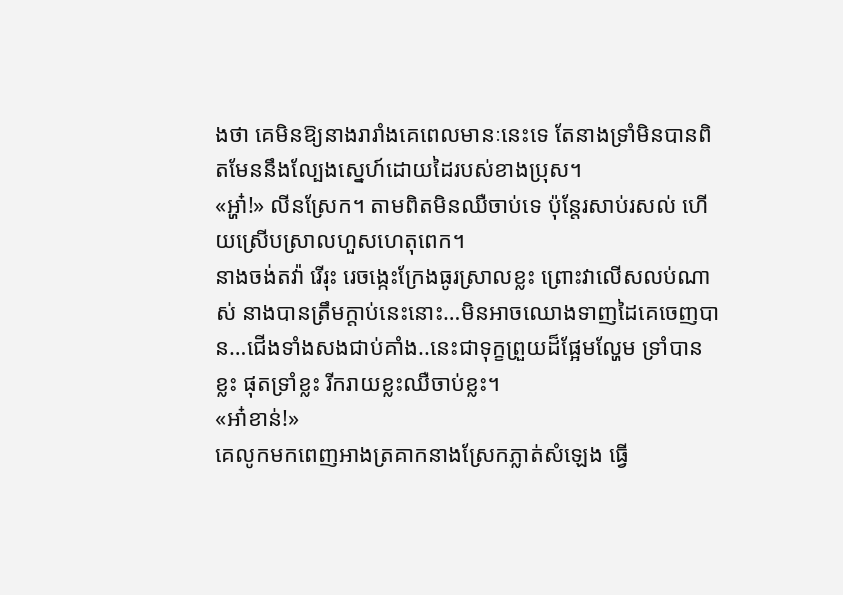ងថា គេមិនឱ្យនាងរារាំងគេពេលមានៈនេះទេ តែនាងទ្រាំមិនបានពិតមែននឹងល្បែងស្នេហ៍ដោយដៃរបស់ខាងប្រុស។
«អ្ហា៎!» លីនស្រែក។ តាមពិតមិនឈឺចាប់ទេ ប៉ុន្តែរសាប់រសល់ ហើយស្រើបស្រាលហួសហេតុពេក។
នាងចង់តវ៉ា រើរុះ រេចង្កេះក្រែងធូរស្រាលខ្លះ ព្រោះវាលើសលប់ណាស់ នាងបានត្រឹមក្តាប់នេះនោះ…មិនអាចឈោងទាញដៃគេចេញបាន…ជើងទាំងសងជាប់គាំង..នេះជាទុក្ខព្រួយដ៏ផ្អែមល្ហែម ទ្រាំបានខ្លះ ផុតទ្រាំខ្លះ រីករាយខ្លះឈឺចាប់ខ្លះ។
«អា៎ខាន់!»
គេលូកមកពេញអាងត្រគាកនាងស្រែកភ្លាត់សំឡេង ធ្វើ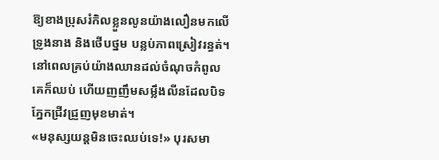ឱ្យខាងប្រុសរំកិលខ្លួនលូនយ៉ាងលឿនមកលើទ្រូងនាង និងថើបថ្នម បន្លប់ភាពស្រៀវរន្ធត់។
នៅពេលគ្រប់យ៉ាងឈានដល់ចំណុចកំពូល គេក៏ឈប់ ហើយញញឹមសម្លឹងលីនដែលបិទភ្នែកជ្រីវជ្រួញមុខមាត់។
«មនុស្សយន្តមិនចេះឈប់ទេ!» បុរសមា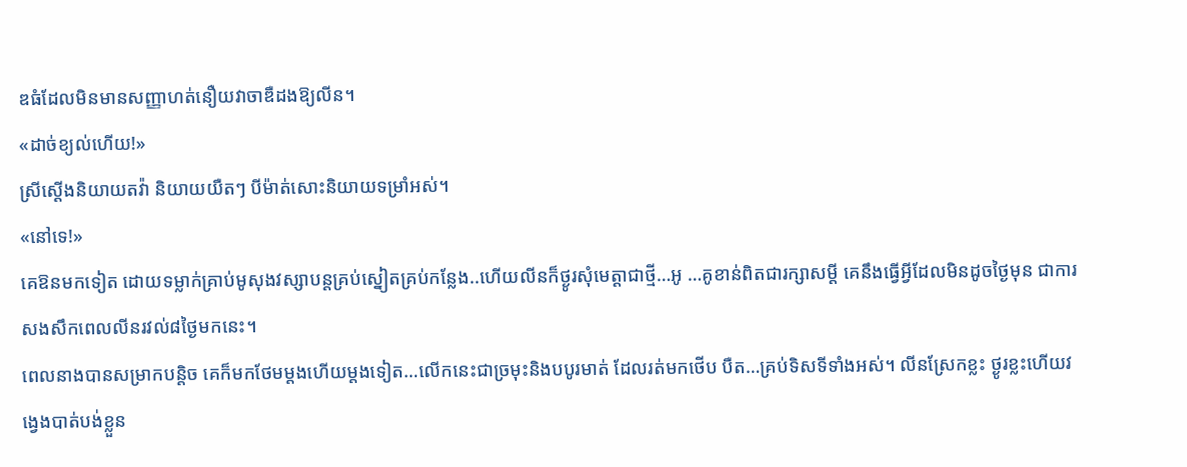ឌធំដែលមិនមានសញ្ញាហត់នឿយវាចាឌឺដងឱ្យលីន។
«ដាច់ខ្យល់ហើយ!»
ស្រីស្តើងនិយាយតវ៉ា និយាយយឺតៗ បីម៉ាត់សោះនិយាយទម្រាំអស់។
«នៅទេ!»
គេឱនមកទៀត ដោយទម្លាក់គ្រាប់មូសុងវស្សាបន្តគ្រប់ស្នៀតគ្រប់កន្លែង..ហើយលីនក៏ថ្ងូរសុំមេត្តាជាថ្មី…អូ …គូខាន់ពិតជារក្សាសម្តី គេនឹងធ្វើអ្វីដែលមិនដូចថ្ងៃមុន ជាការសងសឹកពេលលីនរវល់៨ថ្ងៃមកនេះ។
ពេលនាងបានសម្រាកបន្តិច គេក៏មកថែមម្តងហើយម្តងទៀត…លើកនេះជាច្រមុះនិងបបូរមាត់ ដែលរត់មកថើប បឺត…គ្រប់ទិសទីទាំងអស់។ លីនស្រែកខ្លះ ថ្ងូរខ្លះហើយវង្វេងបាត់បង់ខ្លួន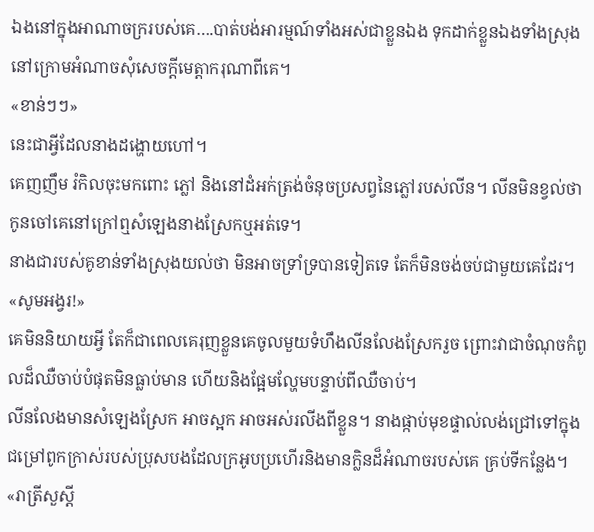ឯងនៅក្នុងអាណាចក្ររបស់គេ….បាត់បង់អារម្មណ៍ទាំងអស់ជាខ្លួនឯង ទុកដាក់ខ្លួនឯងទាំងស្រុងនៅក្រោមអំណាចសុំសេចក្តីមេត្តាករុណាពីគេ។
«ខាន់ៗៗ»
នេះជាអ្វីដែលនាងដង្ហោយហៅ។
គេញញឹម រំកិលចុះមកពោះ ភ្លៅ និងនៅដំអក់ត្រង់ចំនុចប្រសព្វនៃភ្លៅរបស់លីន។ លីនមិនខ្វល់ថាកូនចៅគេនៅក្រៅឮសំឡេងនាងស្រែកឬអត់ទេ។
នាងជារបស់គូខាន់ទាំងស្រុងយល់ថា មិនអាចទ្រាំទ្របានទៀតទេ តែក៏មិនចង់ចប់ជាមួយគេដែរ។
«សូមអង្វរ!»
គេមិននិយាយអ្វី តែក៏ជាពេលគេរុញខ្លួនគេចូលមួយទំហឹងលីនលែងស្រែករួច ព្រោះវាជាចំណុចកំពូលដ៏ឈឺចាប់បំផុតមិនធ្លាប់មាន ហើយនិងផ្អែមល្ហែមបន្ទាប់ពីឈឺចាប់។
លីនលែងមានសំឡេងស្រែក អាចស្អក អាចអស់រលីងពីខ្លួន។ នាងផ្កាប់មុខផ្ទាល់លង់ជ្រៅទៅក្នុងជម្រៅពូកក្រាស់របស់ប្រុសបងដែលក្រអូបប្រហើរនិងមានក្លិនដ៏អំណាចរបស់គេ គ្រប់ទីកន្លែង។
«រាត្រីសួស្តី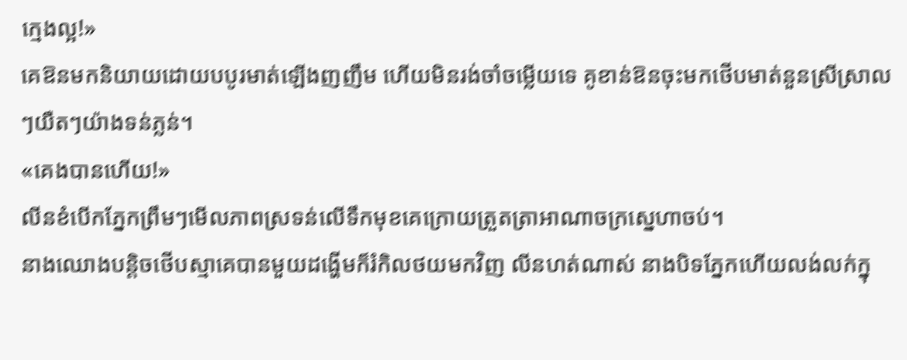ក្មេងល្អ!»
គេឱនមកនិយាយដោយបបូរមាត់ឡើងញញឹម ហើយមិនរង់ចាំចម្លើយទេ គូខាន់ឱនចុះមកថើបមាត់នួនស្រីស្រាលៗយឺតៗយ៉ាងទន់ភ្លន់។
«គេងបានហើយ!»
លីនខំបើកភ្នែកព្រឹមៗមើលភាពស្រទន់លើទឹកមុខគេក្រោយត្រួតត្រាអាណាចក្រស្នេហាចប់។
នាងឈោងបន្តិចថើបស្មាគេបានមួយដង្ហើមក៏រំកិលថយមកវិញ លីនហត់ណាស់ នាងបិទភ្នែកហើយលង់លក់ក្នុ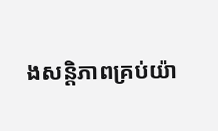ងសន្តិភាពគ្រប់យ៉ា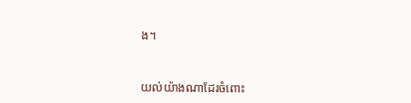ង។



យល់យ៉ាងណាដែរចំពោះ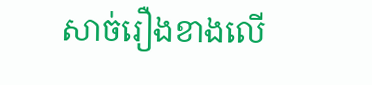សាច់រឿងខាងលើ